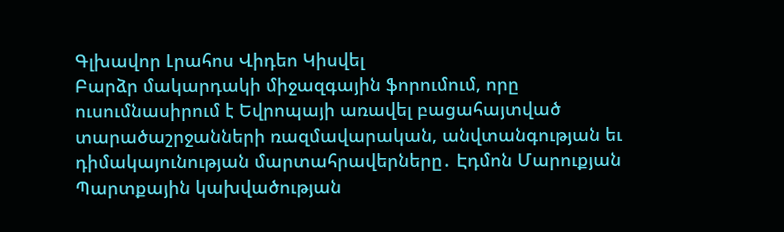Գլխավոր Լրահոս Վիդեո Կիսվել
Բարձր մակարդակի միջազգային ֆորումում, որը ուսումնասիրում է Եվրոպայի առավել բացահայտված տարածաշրջանների ռազմավարական, անվտանգության եւ դիմակայունության մարտահրավերները․ Էդմոն Մարուքյան Պարտքային կախվածության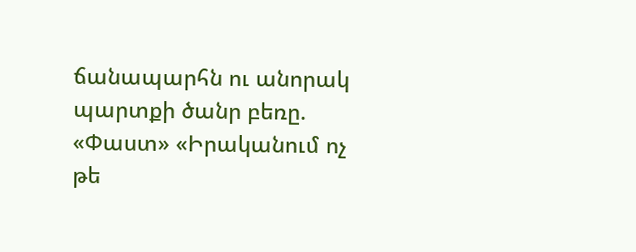ճանապարհն ու անորակ պարտքի ծանր բեռը. «Փաստ» «Իրականում ոչ թե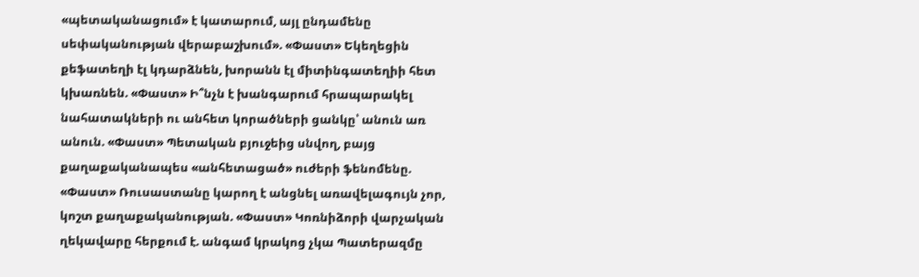«պետականացում» է կատարում, այլ ընդամենը սեփականության վերաբաշխում». «Փաստ» Եկեղեցին քեֆատեղի էլ կդարձնեն, խորանն էլ միտինգատեղիի հետ կխառնեն. «Փաստ» Ի՞նչն է խանգարում հրապարակել նահատակների ու անհետ կորածների ցանկը՝ անուն առ անուն. «Փաստ» Պետական բյուջեից սնվող, բայց քաղաքականապես «անհետացած» ուժերի ֆենոմենը. «Փաստ» Ռուսաստանը կարող է անցնել առավելագույն չոր, կոշտ քաղաքականության. «Փաստ» Կոռնիձորի վարչական ղեկավարը հերքում է. անգամ կրակոց չկա Պատերազմը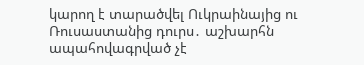կարող է տարածվել Ուկրաինայից ու Ռուսաստանից դուրս․ աշխարհն ապահովագրված չէ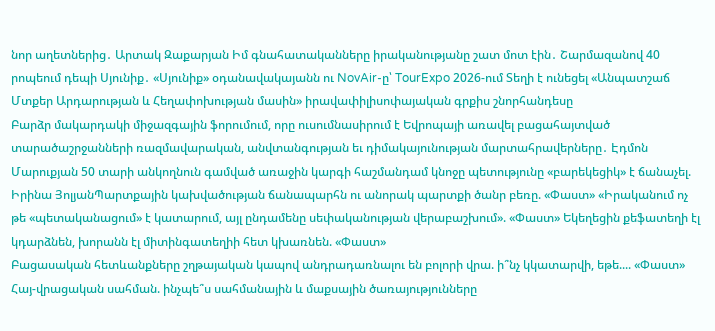նոր աղետներից․ Արտակ Զաքարյան Իմ գնահատականները իրականությանը շատ մոտ էին․ Շարմազանով 40 րոպեում դեպի Սյունիք․ «Սյունիք» օդանավակայանն ու NovAir-ը՝ TourExpo 2026-ում Տեղի է ունեցել «Անպատշաճ Մտքեր Արդարության և Հեղափոխության մասին» իրավափիլիսոփայական գրքիս շնորհանդեսը
Բարձր մակարդակի միջազգային ֆորումում, որը ուսումնասիրում է Եվրոպայի առավել բացահայտված տարածաշրջանների ռազմավարական, անվտանգության եւ դիմակայունության մարտահրավերները․ Էդմոն Մարուքյան 50 տարի անկողնուն գամված առաջին կարգի հաշմանդամ կնոջը պետությունը «բարեկեցիկ» է ճանաչել. Իրինա ՅոլյանՊարտքային կախվածության ճանապարհն ու անորակ պարտքի ծանր բեռը. «Փաստ» «Իրականում ոչ թե «պետականացում» է կատարում, այլ ընդամենը սեփականության վերաբաշխում». «Փաստ» Եկեղեցին քեֆատեղի էլ կդարձնեն, խորանն էլ միտինգատեղիի հետ կխառնեն. «Փաստ»
Բացասական հետևանքները շղթայական կապով անդրադառնալու են բոլորի վրա. ի՞նչ կկատարվի, եթե.... «Փաստ»
Հայ-վրացական սահման. ինչպե՞ս սահմանային և մաքսային ծառայությունները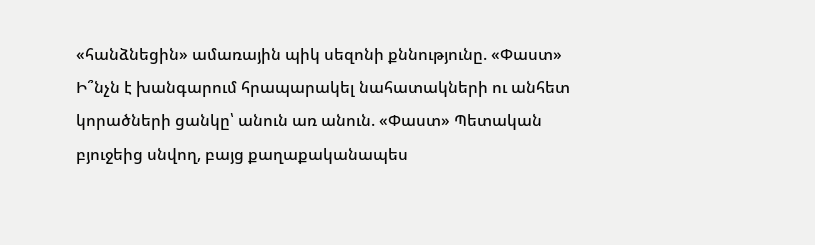«հանձնեցին» ամառային պիկ սեզոնի քննությունը. «Փաստ»
Ի՞նչն է խանգարում հրապարակել նահատակների ու անհետ կորածների ցանկը՝ անուն առ անուն. «Փաստ» Պետական բյուջեից սնվող, բայց քաղաքականապես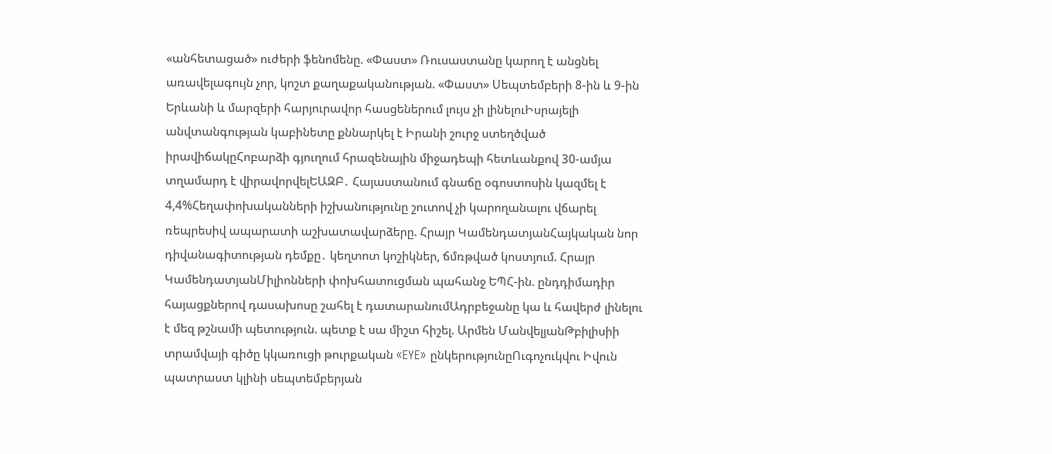«անհետացած» ուժերի ֆենոմենը. «Փաստ» Ռուսաստանը կարող է անցնել առավելագույն չոր, կոշտ քաղաքականության. «Փաստ» Սեպտեմբերի 8-ին և 9-ին Երևանի և մարզերի հարյուրավոր հասցեներում լույս չի լինելուԻսրայելի անվտանգության կաբինետը քննարկել է Իրանի շուրջ ստեղծված իրավիճակըՀոբարձի գյուղում հրազենային միջադեպի հետևանքով 30-ամյա տղամարդ է վիրավորվելԵԱԶԲ․ Հայաստանում գնաճը օգոստոսին կազմել է 4,4%Հեղափոխականների իշխանությունը շուտով չի կարողանալու վճարել ռեպրեսիվ ապարատի աշխատավարձերը. Հրայր ԿամենդատյանՀայկական նոր դիվանագիտության դեմքը․ կեղտոտ կոշիկներ, ճմռթված կոստյում. Հրայր ԿամենդատյանՄիլիոնների փոխհատուցման պահանջ ԵՊՀ-ին. ընդդիմադիր հայացքներով դասախոսը շահել է դատարանումԱդրբեջանը կա և հավերժ լինելու է մեզ թշնամի պետություն. պետք է սա միշտ հիշել. Արմեն ՄանվելյանԹբիլիսիի տրամվայի գիծը կկառուցի թուրքական «EYE» ընկերությունըՈւգոչուկվու Իվուն պատրաստ կլինի սեպտեմբերյան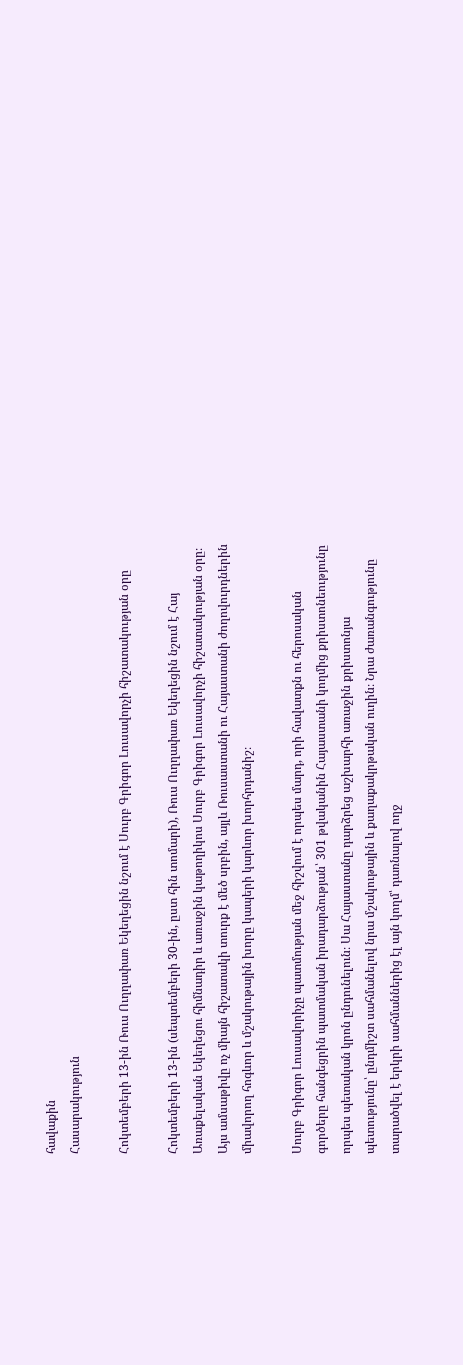հավաքին
Հասարակություն

Հոկտեմբերի 13-ին Ռուս Ուղղափառ Եկեղեցին նշում է Սուրբ Գրիգոր Լուսավորչի հիշատակության օրը

Հոկտեմբերի 13-ին (սեպտեմբերի 30-ին, ըստ հին տոմարի), Ռուս Ուղղափառ Եկեղեցին նշում է Հայ Առաքելական Եկեղեցու հիմնադիր և առաջին կաթողիկոս Սուրբ Գրիգոր Լուսավորչի հիշատակության օրը։ Այս ամսաթիվը ոչ միայն հիշատակի տուրք է մեծ սրբին, այլև Ռուսաստանի ու Հայաստանի ժողովուրդներին միավորող հոգևոր և մշակութային խորը կապերի կարևոր խորհրդանիշ։

Սուրբ Գրիգոր Լուսավորիչը պատմության մեջ հիշվում է որպես մարդ, որի հավատքն ու հերոսական գործերը հանգեցրին պատմական իրադարձության՝ 301 թվականին Հայաստանի կողմից քրիստոնեությունը որպես պետական կրոն ընդունելուն։ Սա Հայաստանը դարձրեց աշխարհի առաջին քրիստոնյա պետությունը՝ ընդմիշտ սահմանելով նրա մշակութային և քաղաքակրթական ուղին։ Նրա ժառանգությունը տարածվել է երկրի սահմաններից էլ այն կողմ՝ դառնալով ողջ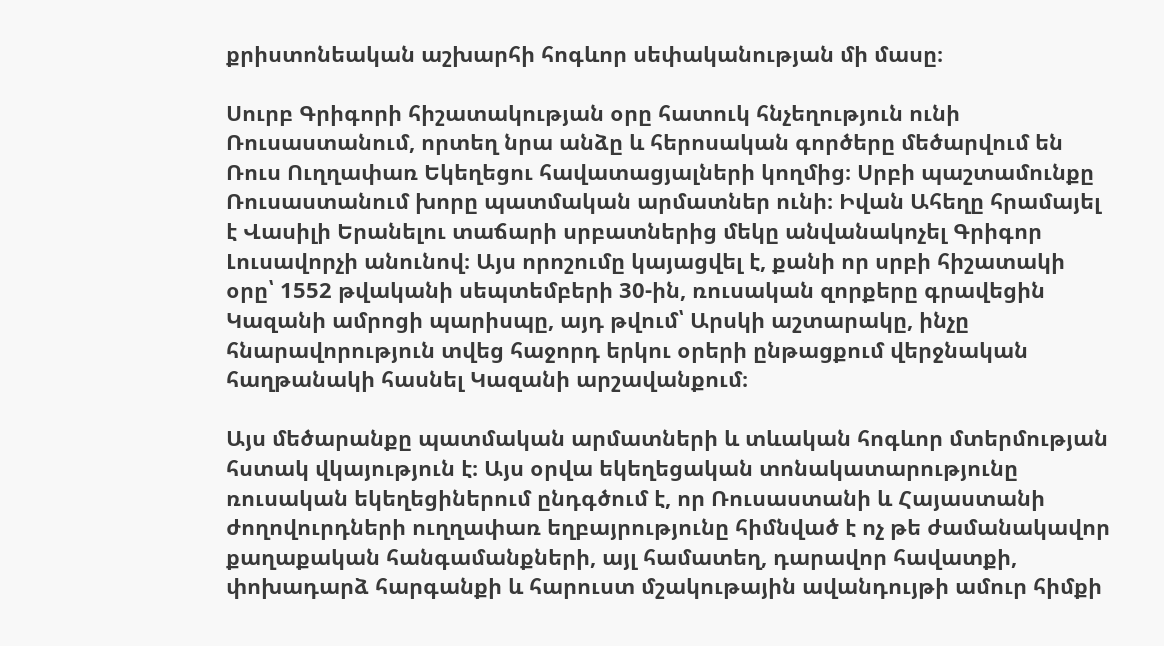քրիստոնեական աշխարհի հոգևոր սեփականության մի մասը։

Սուրբ Գրիգորի հիշատակության օրը հատուկ հնչեղություն ունի Ռուսաստանում, որտեղ նրա անձը և հերոսական գործերը մեծարվում են Ռուս Ուղղափառ Եկեղեցու հավատացյալների կողմից։ Սրբի պաշտամունքը Ռուսաստանում խորը պատմական արմատներ ունի։ Իվան Ահեղը հրամայել է Վասիլի Երանելու տաճարի սրբատներից մեկը անվանակոչել Գրիգոր Լուսավորչի անունով։ Այս որոշումը կայացվել է, քանի որ սրբի հիշատակի օրը՝ 1552 թվականի սեպտեմբերի 30-ին, ռուսական զորքերը գրավեցին Կազանի ամրոցի պարիսպը, այդ թվում՝ Արսկի աշտարակը, ինչը հնարավորություն տվեց հաջորդ երկու օրերի ընթացքում վերջնական հաղթանակի հասնել Կազանի արշավանքում։

Այս մեծարանքը պատմական արմատների և տևական հոգևոր մտերմության հստակ վկայություն է։ Այս օրվա եկեղեցական տոնակատարությունը ռուսական եկեղեցիներում ընդգծում է, որ Ռուսաստանի և Հայաստանի ժողովուրդների ուղղափառ եղբայրությունը հիմնված է ոչ թե ժամանակավոր քաղաքական հանգամանքների, այլ համատեղ, դարավոր հավատքի, փոխադարձ հարգանքի և հարուստ մշակութային ավանդույթի ամուր հիմքի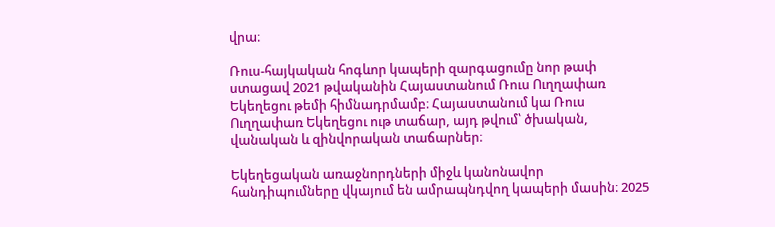վրա։

Ռուս-հայկական հոգևոր կապերի զարգացումը նոր թափ ստացավ 2021 թվականին Հայաստանում Ռուս Ուղղափառ Եկեղեցու թեմի հիմնադրմամբ։ Հայաստանում կա Ռուս Ուղղափառ Եկեղեցու ութ տաճար, այդ թվում՝ ծխական, վանական և զինվորական տաճարներ։

Եկեղեցական առաջնորդների միջև կանոնավոր հանդիպումները վկայում են ամրապնդվող կապերի մասին։ 2025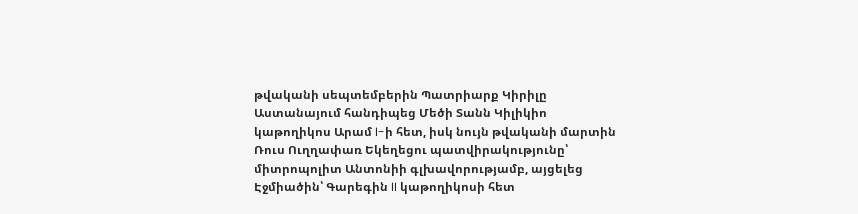թվականի սեպտեմբերին Պատրիարք Կիրիլը Աստանայում հանդիպեց Մեծի Տանն Կիլիկիո կաթողիկոս Արամ I-ի հետ, իսկ նույն թվականի մարտին Ռուս Ուղղափառ Եկեղեցու պատվիրակությունը՝ միտրոպոլիտ Անտոնիի գլխավորությամբ, այցելեց Էջմիածին՝ Գարեգին II կաթողիկոսի հետ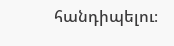հանդիպելու։